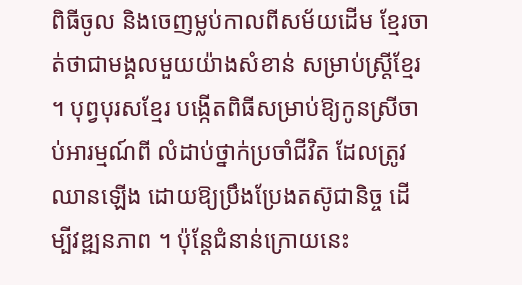ពិធីចូល និងចេញម្លប់កាលពីសម័យដើម ខ្មែរចាត់ថាជាមង្គលមួយយ៉ាងសំខាន់ សម្រាប់ស្ត្រីខ្មែរ ។ បុព្វបុរសខ្មែរ បង្កើតពិធីសម្រាប់ឱ្យកូនស្រីចាប់អារម្មណ៍ពី លំដាប់ថ្នាក់ប្រចាំជីវិត ដែលត្រូវឈានឡើង ដោយឱ្យប្រឹងប្រែងតស៊ូជានិច្ច ដើម្បីវឌ្ឍនភាព ។ ប៉ុន្តែជំនាន់ក្រោយនេះ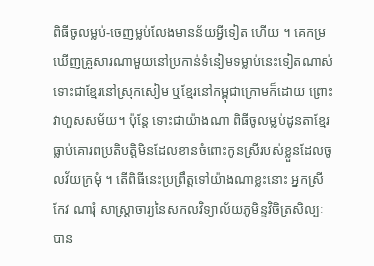ពិធីចូលម្លប់-ចេញម្លប់លែងមានន័យអ្វីទៀត ហើយ ។ គេកម្រឃើញគ្រួសារណាមួយនៅប្រកាន់ទំនៀមទម្លាប់នេះទៀតណាស់ ទោះជាខ្មែរនៅស្រុកសៀម ឬខ្មែរនៅកម្ពុជាក្រោមក៏ដោយ ព្រោះវាហួសសម័យ។ ប៉ុន្តែ ទោះជាយ៉ាងណា ពិធីចូលម្លប់ដូនតាខ្មែរធ្លាប់គោរពប្រតិបត្តិមិនដែលខានចំពោះកូនស្រីរបស់ខ្លួនដែលចូលវ័យក្រមុំ ។ តើពិធីនេះប្រព្រឹត្តទៅយ៉ាងណាខ្លះនោះ អ្នកស្រី កែវ ណារុំ សាស្ត្រាចារ្យនៃសកលវិទ្យាល័យភូមិន្ទវិចិត្រសិល្បៈបាន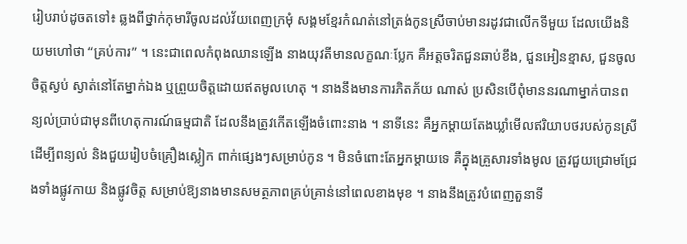រៀបរាប់ដូចតទៅ៖ ឆ្លងពីថ្នាក់កុមារីចូលដល់វ័យពេញក្រមុំ សង្គមខ្មែរកំណត់នៅត្រង់កូនស្រីចាប់មានរដូវជាលើកទីមួយ ដែលយើងនិយមហៅថា “គ្រប់ការ” ។ នេះជាពេលកំពុងឈានឡើង នាងយុវតីមានលក្ខណៈប្លែក គឺអត្តចរិតជួនឆាប់ខឹង, ជួនអៀនខ្មាស, ជួនចូលចិត្តស្ងប់ ស្ងាត់នៅតែម្នាក់ឯង ឬព្រួយចិត្តដោយឥតមូលហេតុ ។ នាងនឹងមានការភិតភ័យ ណាស់ ប្រសិនបើពុំមាននរណាម្នាក់បានពន្យល់ប្រាប់ជាមុនពីហេតុការណ៍ធម្មជាតិ ដែលនឹងត្រូវកើតឡើងចំពោះនាង ។ នាទីនេះ គឺអ្នកម្តាយតែងឃ្លាំមើលឥរិយាបថរបស់កូនស្រី ដើម្បីពន្យល់ និងជួយរៀបចំគ្រឿងស្លៀក ពាក់ផ្សេងៗសម្រាប់កូន ។ មិនចំពោះតែអ្នកម្តាយទេ គឺក្នុងគ្រួសារទាំងមូល ត្រូវជួយជ្រោមជ្រែងទាំងផ្លូវកាយ និងផ្លូវចិត្ត សម្រាប់ឱ្យនាងមានសមត្ថភាពគ្រប់គ្រាន់នៅពេលខាងមុខ ។ នាងនឹងត្រូវបំពេញតួនាទី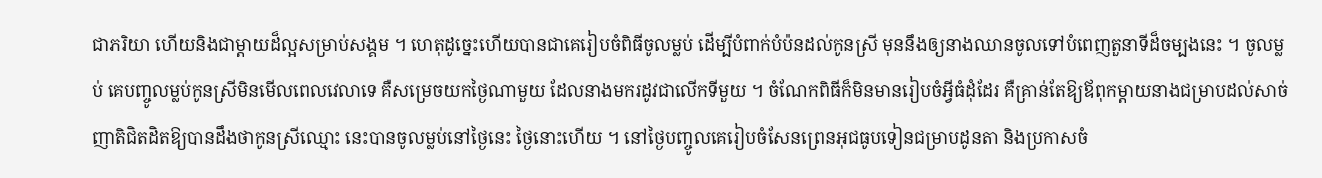ជាភរិយា ហើយនិងជាម្តាយដ៏ល្អសម្រាប់សង្គម ។ ហេតុដូច្នេះហើយបានជាគេរៀបចំពិធីចូលម្លប់ ដើម្បីបំពាក់បំប៉នដល់កូនស្រី មុននឹងឲ្យនាងឈានចូលទៅបំពេញតួនាទីដ៏ចម្បងនេះ ។ ចូលម្លប់ គេបញ្ចូលម្លប់កូនស្រីមិនមើលពេលវេលាទេ គឺសម្រេចយកថ្ងៃណាមួយ ដែលនាងមករដូវជាលើកទីមួយ ។ ចំណែកពិធីក៏មិនមានរៀបចំអ្វីធំដុំដែរ គឺគ្រាន់តែឱ្យឪពុកម្តាយនាងជម្រាបដល់សាច់ញាតិជិតដិតឱ្យបានដឹងថាកូនស្រីឈ្មោះ នេះបានចូលម្លប់នៅថៃ្ងនេះ ថៃ្ងនោះហើយ ។ នៅថៃ្ងបញ្ចូលគេរៀបចំសែនព្រេនអុជធូបទៀនជម្រាបដូនតា និងប្រកាសចំ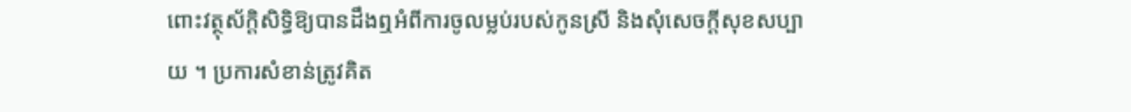ពោះវត្ថុស័ក្តិសិទ្ធិឱ្យបានដឹងឮអំពីការចូលម្លប់របស់កូនស្រី និងសុំសេចក្តីសុខសប្បាយ ។ ប្រការសំខាន់ត្រូវគិត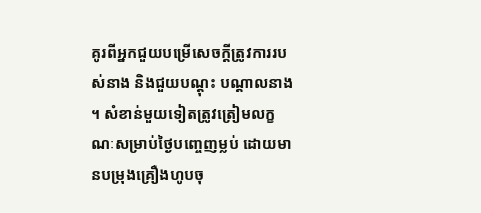គូរពីអ្នកជួយបម្រើសេចក្តីត្រូវការរបស់នាង និងជួយបណ្តុះ បណ្តាលនាង ។ សំខាន់មួយទៀតត្រូវត្រៀមលក្ខណៈសម្រាប់ថៃ្ងបញ្ចេញម្លប់ ដោយមានបម្រុងគ្រឿងហូបចុ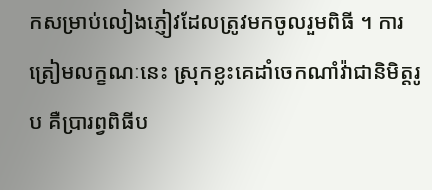កសម្រាប់លៀងភ្ញៀវដែលត្រូវមកចូលរួមពិធី ។ ការត្រៀមលក្ខណៈនេះ ស្រុកខ្លះគេដាំចេកណាំវ៉ាជានិមិត្តរូប គឺប្រារព្វពិធីប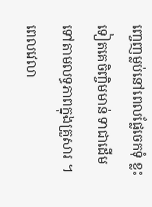ញ្ចេញម្លប់នៅពេលផ្លែចេកទុំ ខ្លះទៀតគេចិញ្ចិមមាន់ ទាជាដើមទៅតាមលទ្ធភាពក្នុងគ្រួសារ ។ ពេលវេលា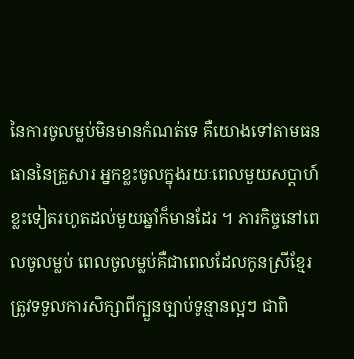នៃការចូលម្លប់មិនមានកំណត់ទេ គឺយោងទៅតាមធនធាននៃគ្រួសារ អ្នកខ្លះចូលក្នុងរយៈពេលមួយសប្តាហ៍ ខ្លះទៀតរហូតដល់មួយឆ្នាំក៏មានដែរ ។ ភារកិច្ចនៅពេលចូលម្លប់ ពេលចូលម្លប់គឺជាពេលដែលកូនស្រីខ្មែរត្រូវទទួលការសិក្សាពីក្បួនច្បាប់ទូន្មានល្អៗ ជាពិ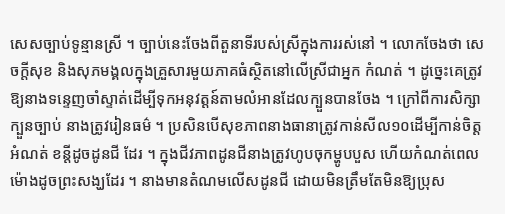សេសច្បាប់ទូន្មានស្រី ។ ច្បាប់នេះចែងពីតួនាទីរបស់ស្រីក្នុងការរស់នៅ ។ លោកចែងថា សេចក្តីសុខ និងសុភមង្គលក្នុងគ្រួសារមួយភាគធំស្ថិតនៅលើស្រីជាអ្នក កំណត់ ។ ដូច្នេះគេត្រូវឱ្យនាងទន្ទេញចាំស្ទាត់ដើម្បីទុកអនុវត្តន៍តាមលំអានដែលក្បួនបានចែង ។ ក្រៅពីការសិក្សាក្បួនច្បាប់ នាងត្រូវរៀនធម៌ ។ ប្រសិនបើសុខភាពនាងធានាត្រូវកាន់សីល១០ដើម្បីកាន់ចិត្តអំណត់ ខន្តីដូចដូនជី ដែរ ។ ក្នុងជីវភាពដូនជីនាងត្រូវហូបចុកម្ហូបបួស ហើយកំណត់ពេលម៉ោងដូចព្រះសង្ឃដែរ ។ នាងមានតំណមលើសដូនជី ដោយមិនត្រឹមតែមិនឱ្យប្រុស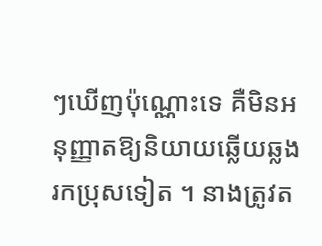ៗឃើញប៉ុណ្ណោះទេ គឺមិនអនុញ្ញាតឱ្យនិយាយឆ្លើយឆ្លងរកប្រុសទៀត ។ នាងត្រូវត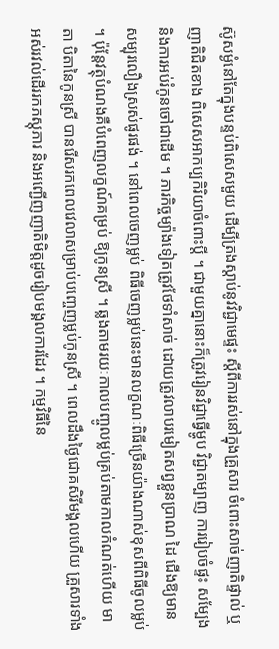ស៊ូសម្ងំនៅតែក្នុងបន្ទប់ពិសេសមួយ ដើម្បីត្រងស្តាប់នូវវិជ្ជាមេផ្ទះ ស្តីពីការរស់នៅក្នុងគ្រួសារ ចំពោះសាច់ញាតិផ្ទាល់ ឬ ញាតិជិតខាង ពិសេសអាកប្បកិរិយាចំពោះប្តី ។ ជាមួយគ្នានោះក៏ត្រូវរៀនវិជ្ជាធ្វើម្ហូប វិជ្ជាតម្បាញ ការរៀបចំផ្ទះ សម្បែង និងការអប់រំកូនចៅជាដើម ។ ភារកិច្ចម្យ៉ាងទៀតត្រូវថែទាំសាច់ ដោយត្រូវលាបរមៀតសព្វខ្លួនប្រាណ ដៃ ជើងឱ្យមានសម្បុរលឿងស្រស់ផូរផង់ ។ នៅពេលចេញម្លប់ ពិធីចេញម្លប់នេះមានលក្ខណៈពិធីច្រើនយ៉ាងណាស់ខុសពីពិធីចូលម្លប់ ។ ប៉ុន្តែវត្ថុបំណងគឺបំពេញលក្ខណ៍គម្រប់ ឱ្យកូនស្រី ។ ឆ្លងតាមរយៈកាលបញ្ចូលម្លប់គ្រប់តាមកាលកំណត់ហើយ មាតា បិតានៃកូនស្រី បានរើសរកពេលវេលាសម្រាប់បញ្ចេញម្លប់កូនស្រី ។ ពេលដឹងថៃ្ងជោគសិរីមង្គលហើយ គ្រួសារទាំងអស់រវល់ដើររកភស្តុភារ និងអញ្ជើញញាតិមិត្តដូចរៀបមង្គលការដែរ ។ កម្មវិធីនៃ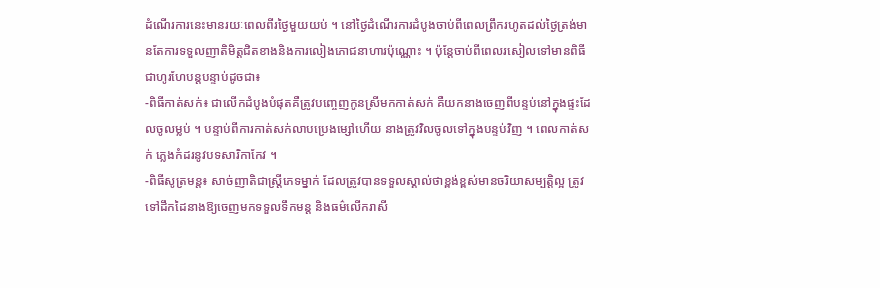ដំណើរការនេះមានរយៈពេលពីរថៃ្ងមួយយប់ ។ នៅថៃ្ងដំណើរការដំបូងចាប់ពីពេលព្រឹករហូតដល់ថៃ្ងត្រង់មានតែការទទួលញាតិមិត្តជិតខាងនិងការលៀងភោជនាហារប៉ុណ្ណោះ ។ ប៉ុន្តែចាប់ពីពេលរសៀលទៅមានពិធីជាហូរហែបន្តបន្ទាប់ដូចជា៖
-ពិធីកាត់សក់៖ ជាលើកដំបូងបំផុតគឺត្រូវបញ្ចេញកូនស្រីមកកាត់សក់ គឺយកនាងចេញពីបន្ទប់នៅក្នុងផ្ទះដែលចូលម្លប់ ។ បន្ទាប់ពីការកាត់សក់លាបប្រេងម្សៅហើយ នាងត្រូវវិលចូលទៅក្នុងបន្ទប់វិញ ។ ពេលកាត់សក់ ភ្លេងកំដរនូវបទសារិកាកែវ ។
-ពិធីសូត្រមន្ត៖ សាច់ញាតិជាស្ត្រីភេទម្នាក់ ដែលត្រូវបានទទួលស្គាល់ថាខ្ពង់ខ្ពស់មានចរិយាសម្បត្តិល្អ ត្រូវទៅដឹកដៃនាងឱ្យចេញមកទទួលទឹកមន្ត និងធម៌លើករាសី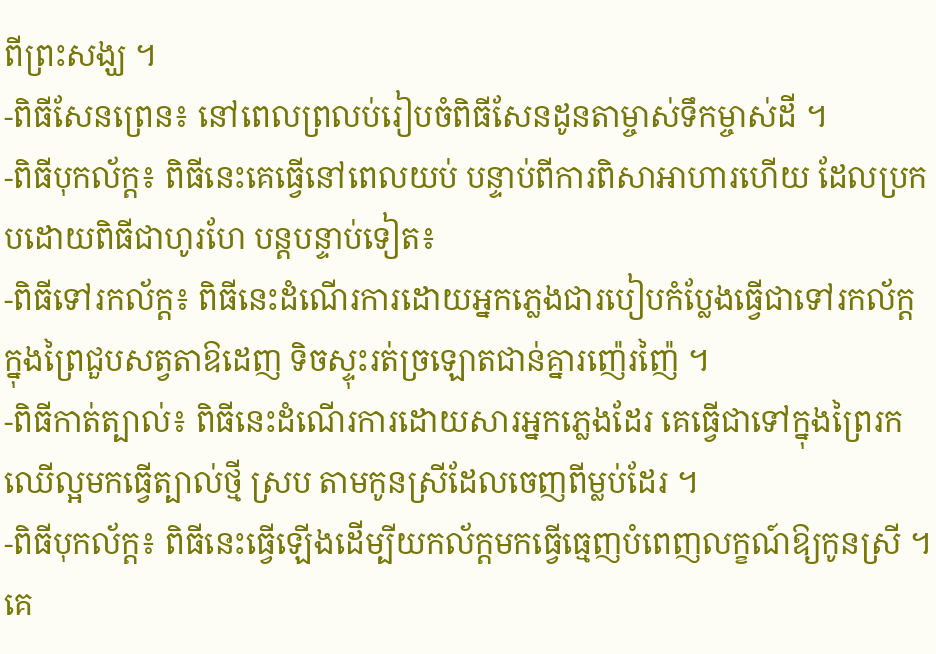ពីព្រះសង្ឃ ។
-ពិធីសែនព្រេន៖ នៅពេលព្រលប់រៀបចំពិធីសែនដូនតាម្ចាស់ទឹកម្ចាស់ដី ។
-ពិធីបុកល័ក្ត៖ ពិធីនេះគេធ្វើនៅពេលយប់ បន្ទាប់ពីការពិសាអាហារហើយ ដែលប្រកបដោយពិធីជាហូរហែ បន្តបន្ទាប់ទៀត៖
-ពិធីទៅរកល័ក្ត៖ ពិធីនេះដំណើរការដោយអ្នកភ្លេងជារបៀបកំប្លែងធ្វើជាទៅរកល័ក្តក្នុងព្រៃជួបសត្វតាឱដេញ ទិចស្ទុះរត់ច្រឡោតជាន់គ្នារញ៉េរញ៉ៃ ។
-ពិធីកាត់ត្បាល់៖ ពិធីនេះដំណើរការដោយសារអ្នកភ្លេងដែរ គេធ្វើជាទៅក្នុងព្រៃរកឈើល្អមកធ្វើត្បាល់ថ្មី ស្រប តាមកូនស្រីដែលចេញពីម្លប់ដែរ ។
-ពិធីបុកល័ក្ត៖ ពិធីនេះធ្វើឡើងដើម្បីយកល័ក្តមកធ្វើធ្មេញបំពេញលក្ខណ៍ឱ្យកូនស្រី ។ គេ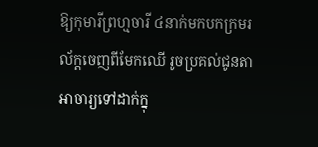ឱ្យកុមារីព្រហ្មចារី ៤នាក់មកបកក្រមរល័ក្តចេញពីមែកឈើ រូចប្រគល់ជូនតាអាចារ្យទៅដាក់ក្នុ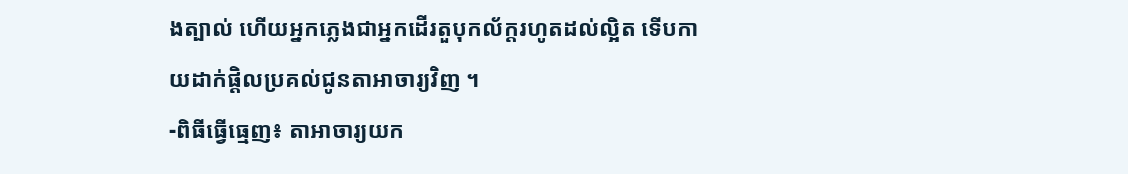ងត្បាល់ ហើយអ្នកភ្លេងជាអ្នកដើរតួបុកល័ក្តរហូតដល់ល្អិត ទើបកាយដាក់ផ្តិលប្រគល់ជូនតាអាចារ្យវិញ ។
-ពិធីធ្វើធ្មេញ៖ តាអាចារ្យយក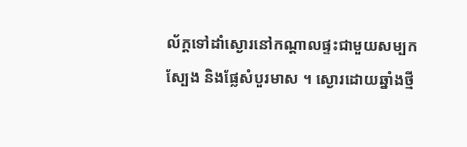ល័ក្តទៅដាំស្ងោរនៅកណ្តាលផ្ទះជាមួយសម្បកស្បែង និងផ្លែសំបួរមាស ។ ស្ងោរដោយឆ្នាំងថ្មី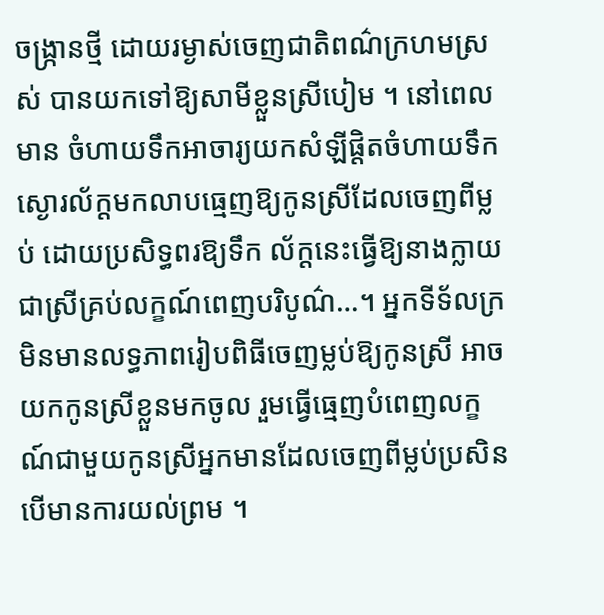ចង្ក្រានថ្មី ដោយរម្ងាស់ចេញជាតិពណ៌ក្រហមស្រស់ បានយកទៅឱ្យសាមីខ្លួនស្រីបៀម ។ នៅពេលមាន ចំហាយទឹកអាចារ្យយកសំឡីផ្តិតចំហាយទឹកស្ងោរល័ក្តមកលាបធ្មេញឱ្យកូនស្រីដែលចេញពីម្លប់ ដោយប្រសិទ្ធពរឱ្យទឹក ល័ក្តនេះធ្វើឱ្យនាងក្លាយជាស្រីគ្រប់លក្ខណ៍ពេញបរិបូណ៌…។ អ្នកទីទ័លក្រ មិនមានលទ្ធភាពរៀបពិធីចេញម្លប់ឱ្យកូនស្រី អាចយកកូនស្រីខ្លួនមកចូល រួមធ្វើធ្មេញបំពេញលក្ខណ៍ជាមួយកូនស្រីអ្នកមានដែលចេញពីម្លប់ប្រសិនបើមានការយល់ព្រម ។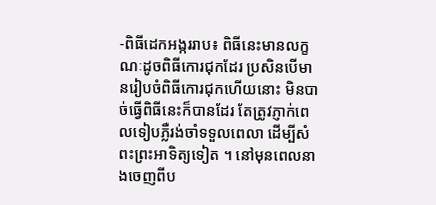-ពិធីដេកអង្កររាប៖ ពិធីនេះមានលក្ខណៈដូចពិធីកោរជុកដែរ ប្រសិនបើមានរៀបចំពិធីកោរជុកហើយនោះ មិនបាច់ធ្វើពិធីនេះក៏បានដែរ តែត្រូវភ្ញាក់ពេលទៀបភ្លឺរង់ចាំទទួលពេលា ដើម្បីសំពះព្រះអាទិត្យទៀត ។ នៅមុនពេលនាងចេញពីប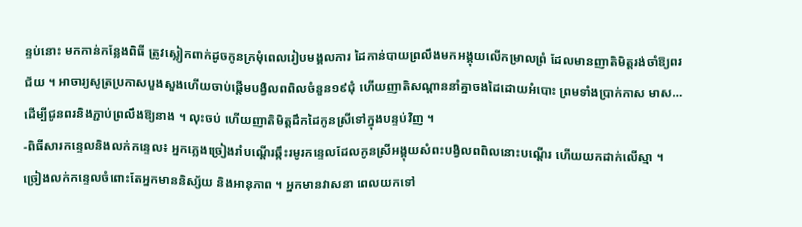ន្ទប់នោះ មកកាន់កន្លែងពិធី ត្រូវស្លៀកពាក់ដូចកូនក្រមុំពេលរៀបមង្គលការ ដៃកាន់បាយព្រលឹងមកអង្គុយលើកម្រាលព្រំ ដែលមានញាតិមិត្តរង់ចាំឱ្យពរជ័យ ។ អាចារ្យសូត្រប្រកាសបួងសួងហើយចាប់ផ្តើមបង្វិលពពិលចំនួន១៩ជុំ ហើយញាតិសណ្តាននាំគ្នាចងដៃដោយអំបោះ ព្រមទាំងប្រាក់កាស មាស…ដើម្បីជូនពរនិងភ្ជាប់ព្រលឹងឱ្យនាង ។ លុះចប់ ហើយញាតិមិត្តដឹកដៃកូនស្រីទៅក្នុងបន្ទប់វិញ ។
-ពិធីសារកន្ទេលនិងលក់កន្ទេល៖ អ្នកភ្លេងច្រៀងរាំបណ្តើរឆ្កឹះរមូរកន្ទេលដែលកូនស្រីអង្គុយសំពះបង្វិលពពិលនោះបណ្តើរ ហើយយកដាក់លើស្មា ។ ច្រៀងលក់កន្ទេលចំពោះតែអ្នកមាននិស្ស័យ និងអានុភាព ។ អ្នកមានវាសនា ពេលយកទៅ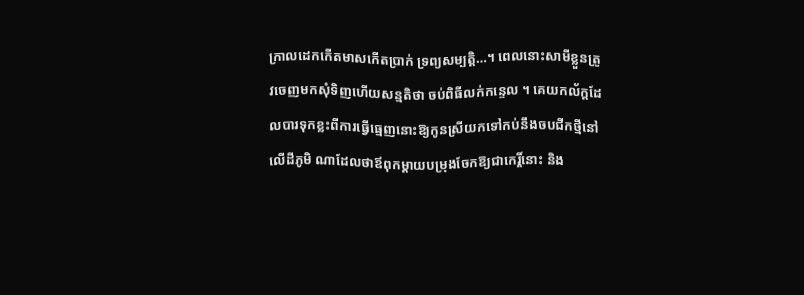ក្រាលដេកកើតមាសកើតប្រាក់ ទ្រព្យសម្បត្តិ…។ ពេលនោះសាមីខ្លួនត្រូវចេញមកសុំទិញហើយសន្មតិថា ចប់ពិធីលក់កន្ទេល ។ គេយកល័ក្តដែលបារទុកខ្លះពីការធ្វើធ្មេញនោះឱ្យកូនស្រីយកទៅកប់នឹងចបជីកថ្មីនៅលើដីភូមិ ណាដែលថាឪពុកម្តាយបម្រុងចែកឱ្យជាកេរ្តិ៍នោះ និង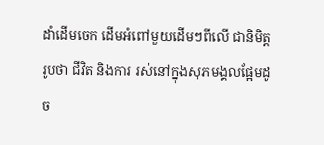ដាំដើមចេក ដើមអំពៅមួយដើមៗពីលើ ជានិមិត្តរូបថា ជីវិត និងការ រស់នៅក្នុងសុភមង្គលផ្អែមដូច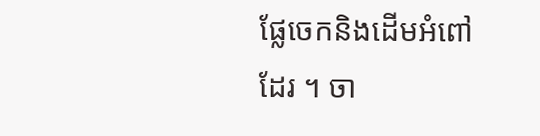ផ្លែចេកនិងដើមអំពៅដែរ ។ ចា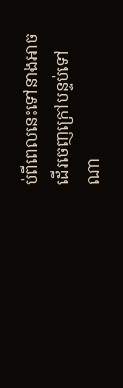ប់ពីពេលនេះទៅនាងអាចដើរចេញក្រៅបន្ទប់ទៅ ណា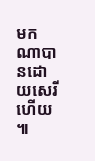មកណាបានដោយសេរីហើយ ៕